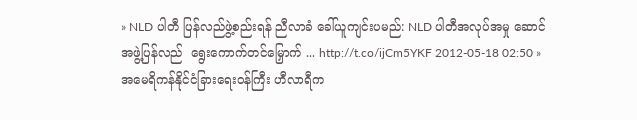» NLD ပါတီ ပြန်လည်ဖွဲ့စည်းရန် ညီလာခံ ခေါ်ယူကျင်းပမည်: NLD ပါတီအလုပ်အမှု ဆောင် အဖွဲ့ပြန်လည်  ရွေးကောက်တင်မြှောက် ... http://t.co/ijCm5YKF 2012-05-18 02:50 » အမေရိကန်နိုင်ငံခြားရေးဝန်ကြီး ဟီလာရီက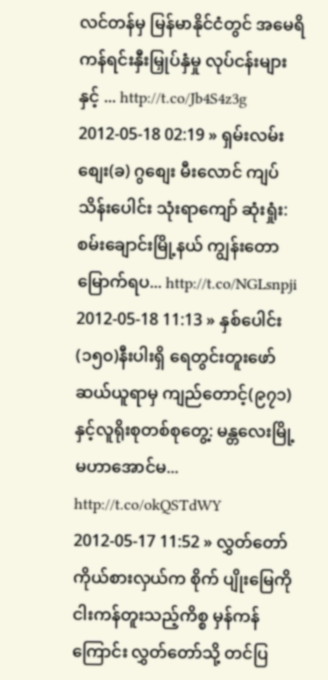လင်တန်မှ မြန်မာနိုင်ငံတွင် အမေရိ ကန်ရင်းနှီးမြှုပ်နှံမှု လုပ်ငန်းများနှင့် ... http://t.co/Jb4S4z3g 2012-05-18 02:19 » ရှမ်းလမ်းစျေး(ခ) ဂွစျေး မီးလောင် ကျပ်သိန်းပေါင်း သုံးရာကျော် ဆုံးရှုံး: စမ်းချောင်းမြို့နယ် ကျွန်းတော မြောက်ရပ... http://t.co/NGLsnpji 2012-05-18 11:13 » နှစ်ပေါင်း(၁၅၀)နီးပါးရှိ ရေတွင်းတူးဖော်ဆယ်ယူရာမှ ကျည်တောင့်(၉၇၁)နှင့်လူရိုးစုတစ်စုတွေ့: မန္တလေးမြို့ မဟာအောင်မ... http://t.co/okQSTdWY 2012-05-17 11:52 » လွှတ်တော်ကိုယ်စားလှယ်က စိုက် ပျိုးမြေကို ငါးကန်တူးသည့်ကိစ္စ မှန်ကန်ကြောင်း လွှတ်တော်သို့ တင်ပြ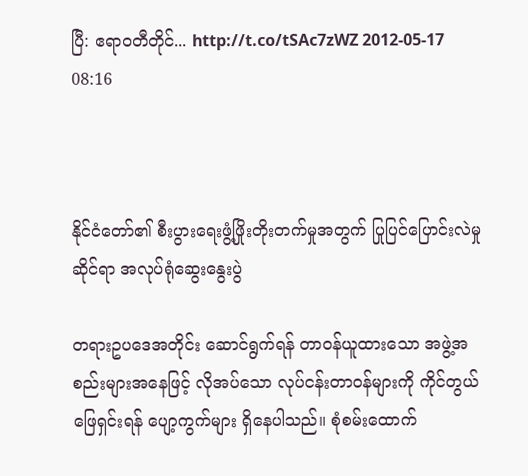ပြီ: ဧရာဝတီတိုင်... http://t.co/tSAc7zWZ 2012-05-17 08:16



နိုင်ငံတော်၏ စီးပွားရေးဖွံ့ဖြိုးတိုးတက်မှုအတွက် ပြုပြင်ပြောင်းလဲမှုဆိုင်ရာ အလုပ်ရုံဆွေးနွေးပွဲ

တရားဥပဒေအတိုင်း ဆောင်ရွက်ရန် တာဝန်ယူထားသော အဖွဲ့အစည်းများအနေဖြင့် လိုအပ်သော လုပ်ငန်းတာဝန်များကို ကိုင်တွယ်ဖြေရှင်းရန် ပျော့ကွက်များ ရှိနေပါသည်။ စုံစမ်းထောက်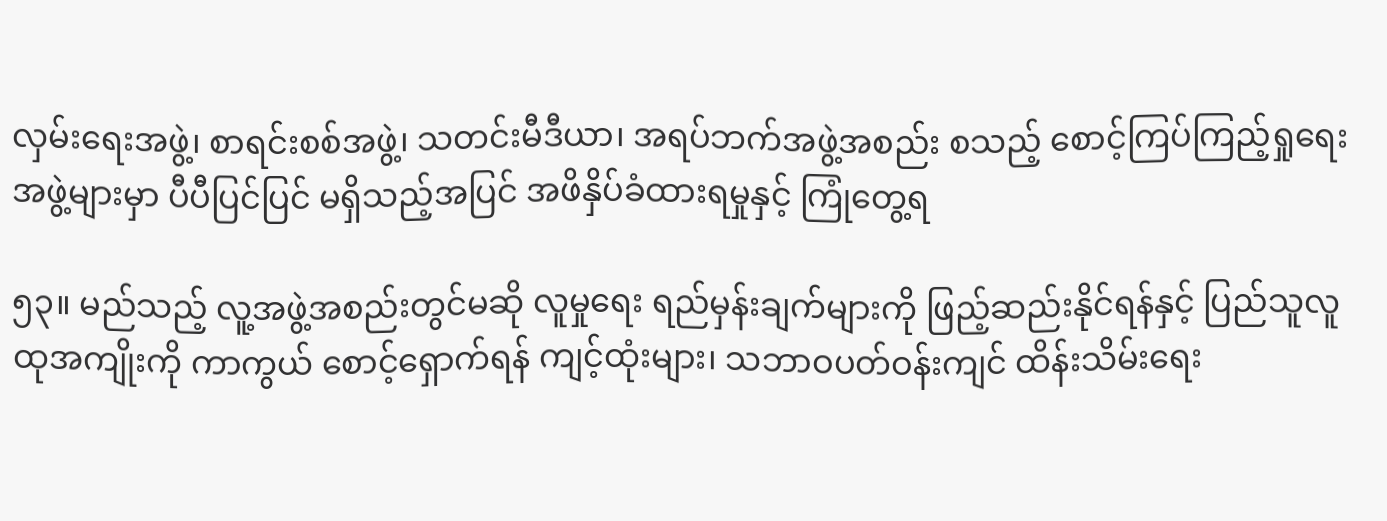လှမ်းရေးအဖွဲ့၊ စာရင်းစစ်အဖွဲ့၊ သတင်းမီဒီယာ၊ အရပ်ဘက်အဖွဲ့အစည်း စသည့် စောင့်ကြပ်ကြည့်ရှုရေး အဖွဲ့များမှာ ပီပီပြင်ပြင် မရှိသည့်အပြင် အဖိနှိပ်ခံထားရမှုနှင့် ကြုံတွေ့ရ

၅၃။ မည်သည့် လူ့အဖွဲ့အစည်းတွင်မဆို လူမှုရေး ရည်မှန်းချက်များကို ဖြည့်ဆည်းနိုင်ရန်နှင့် ပြည်သူလူထုအကျိုးကို ကာကွယ် စောင့်ရှောက်ရန် ကျင့်ထုံးများ၊ သဘာဝပတ်ဝန်းကျင် ထိန်းသိမ်းရေး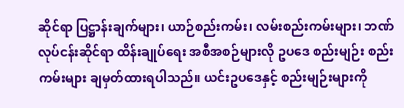ဆိုင်ရာ ပြဋ္ဌာန်းချက်များ၊ ယာဉ်စည်းကမ်း၊ လမ်းစည်းကမ်းများ၊ ဘဏ်လုပ်ငန်းဆိုင်ရာ ထိန်းချုပ်ရေး အစီအစဉ်များလို ဥပဒေ စည်းမျဉ်း စည်းကမ်းများ ချမှတ်ထားရပါသည်။ ယင်းဥပဒေနှင့် စည်းမျဉ်းများကို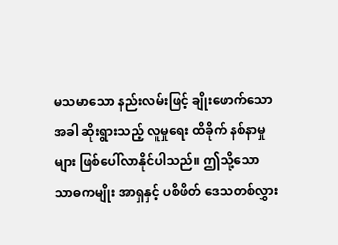မသမာသော နည်းလမ်းဖြင့် ချိုးဖောက်သောအခါ ဆိုးရွားသည့် လူမှုရေး ထိခိုက် နစ်နာမှုများ ဖြစ်ပေါ်လာနိုင်ပါသည်။ ဤသို့သော သာဓကမျိုး အာရှနှင့် ပစိဖိတ် ဒေသတစ်လွှား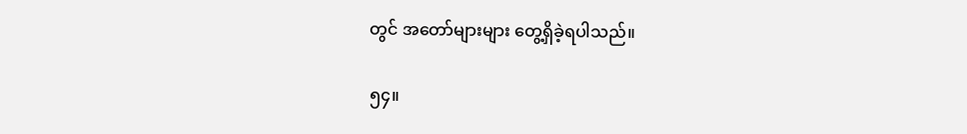တွင် အတော်များများ တွေ့ရှိခဲ့ရပါသည်။

၅၄။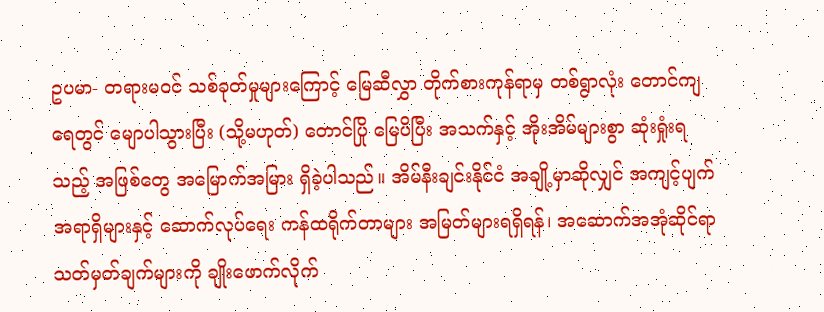ဥပမာ- တရားမဝင် သစ်ခုတ်မှုများကြောင့် မြေဆီလွှာ တိုက်စားကုန်ရာမှ တစ်ရွာလုံး တောင်ကျရေတွင် မျောပါသွားပြီး (သို့မဟုတ်) တောင်ပြို မြေပိပြီး အသက်နှင့် အိုးအိမ်များစွာ ဆုံးရှုံးရသည့် အဖြစ်တွေ အမြောက်အမြား ရှိခဲ့ပါသည်။ အိမ်နီးချင်းနိုင်ငံ အချို့မှာဆိုလျှင် အကျင့်ပျက်အရာရှိများနှင့် ဆောက်လုပ်ရေး ကန်ထရိုက်တာများ အမြတ်များရရှိရန်၊ အဆောက်အအုံဆိုင်ရာ သတ်မှတ်ချက်များကို ချိုးဖောက်လိုက်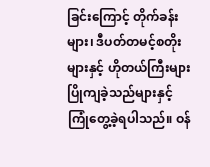ခြင်းကြောင့် တိုက်ခန်းများ၊ ဒီပတ်တမင့်စတိုးများနှင့် ဟိုတယ်ကြီးများ ပြိုကျခဲ့သည်များနှင့် ကြုံတွေ့ခဲ့ရပါသည်။ ဝန်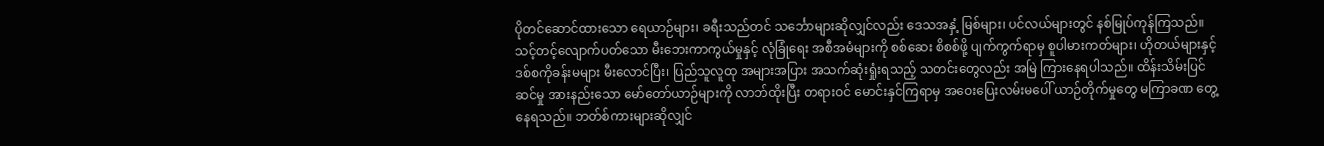ပိုတင်ဆောင်ထားသော ရေယာဉ်များ၊ ခရီးသည်တင် သင်္ဘောများဆိုလျှင်လည်း ဒေသအနှံ့ မြစ်များ၊ ပင်လယ်များတွင် နစ်မြုပ်ကုန်ကြသည်။ သင့်တင့်လျောက်ပတ်သော မီးဘေးကာကွယ်မှုနှင့် လုံခြုံရေး အစီအမံများကို စစ်ဆေး စိစစ်ဖို့ ပျက်ကွက်ရာမှ စူပါမားကတ်များ၊ ဟိုတယ်များနှင့် ဒစ်စကိုခန်းမများ မီးလောင်ပြီး၊ ပြည်သူလူထု အများအပြား အသက်ဆုံးရှုံးရသည့် သတင်းတွေလည်း အမြဲ ကြားနေရပါသည်။ ထိန်းသိမ်းပြင်ဆင်မှု အားနည်းသော မော်တော်ယာဉ်များကို လာဘ်ထိုးပြီး တရားဝင် မောင်းနှင်ကြရာမှ အဝေးပြေးလမ်းမပေါ် ယာဉ်တိုက်မှုတွေ မကြာခဏ တွေ့နေရသည်။ ဘတ်စ်ကားများဆိုလျှင်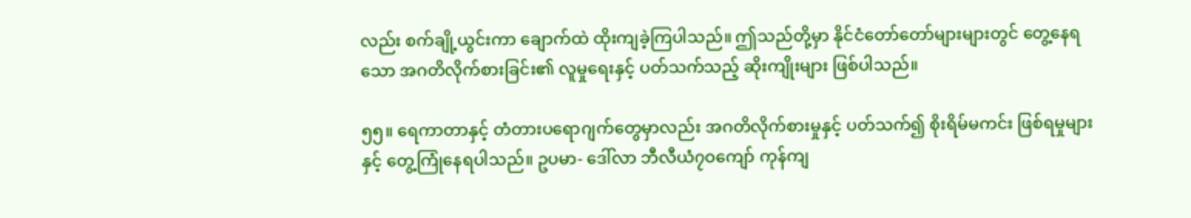လည်း စက်ချို့ယွင်းကာ ချောက်ထဲ ထိုးကျခဲ့ကြပါသည်။ ဤသည်တို့မှာ နိုင်ငံတော်တော်များများတွင် တွေ့နေရသော အဂတိလိုက်စားခြင်း၏ လူမှုရေးနှင့် ပတ်သက်သည့် ဆိုးကျိုးများ ဖြစ်ပါသည်။

၅၅။ ရေကာတာနှင့် တံတားပရောဂျက်တွေမှာလည်း အဂတိလိုက်စားမှုနှင့် ပတ်သက်၍ စိုးရိမ်မကင်း ဖြစ်ရမှုများနှင့် တွေ့ကြုံနေရပါသည်။ ဥပမာ- ဒေါ်လာ ဘီလီယံ၇ဝကျော် ကုန်ကျ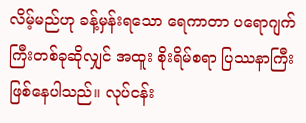လိမ့်မည်ဟု ခန့်မှန်းရသော ရေကာတာ ပရောဂျက်ကြီးတစ်ခုဆိုလျှင် အထူး စိုးရိမ်စရာ ပြဿနာကြီး ဖြစ်နေပါသည်။ လုပ်ငန်း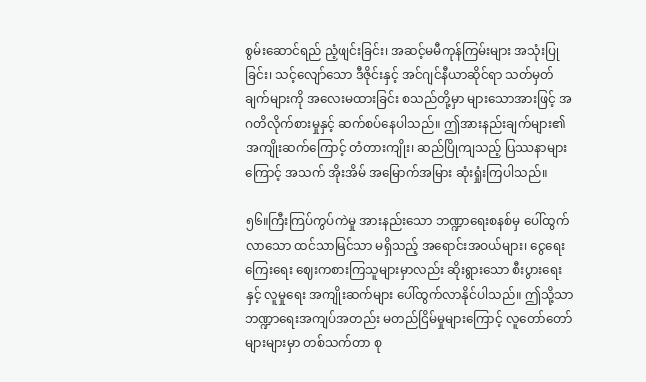စွမ်းဆောင်ရည် ညံ့ဖျင်းခြင်း၊ အဆင့်မမီကုန်ကြမ်းများ အသုံးပြုခြင်း၊ သင့်လျော်သော ဒီဇိုင်းနှင့် အင်ဂျင်နီယာဆိုင်ရာ သတ်မှတ်ချက်များကို အလေးမထားခြင်း စသည်တို့မှာ များသောအားဖြင့် အဂတိလိုက်စားမှုနှင့် ဆက်စပ်နေပါသည်။ ဤအားနည်းချက်များ၏ အကျိုးဆက်ကြောင့် တံတားကျိုး၊ ဆည်ပြိုကျသည့် ပြဿနာများကြောင့် အသက် အိုးအိမ် အမြောက်အမြား ဆုံးရှုံးကြပါသည်။

၅၆။ကြီးကြပ်ကွပ်ကဲမှု အားနည်းသော ဘဏ္ဍာရေးစနစ်မှ ပေါ်ထွက်လာသော ထင်သာမြင်သာ မရှိသည့် အရောင်းအဝယ်များ၊ ငွေရေးကြေးရေး ဈေးကစားကြသူများမှာလည်း ဆိုးရွားသော စီးပွားရေးနှင့် လူမှုရေး အကျိုးဆက်များ ပေါ်ထွက်လာနိုင်ပါသည်။ ဤသို့သာ ဘဏ္ဍာရေးအကျပ်အတည်း မတည်ငြိမ်မှုများကြောင့် လူတော်တော်များများမှာ တစ်သက်တာ စု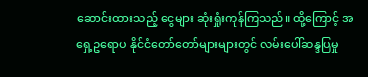ဆောင်းထားသည့် ငွေများ ဆုံးရှုံးကုန်ကြသည်။ ထို့ကြောင့် အရှေ့ဥရောပ နိုင်ငံတော်တော်များများတွင် လမ်းပေါ်ဆန္ဒပြမှု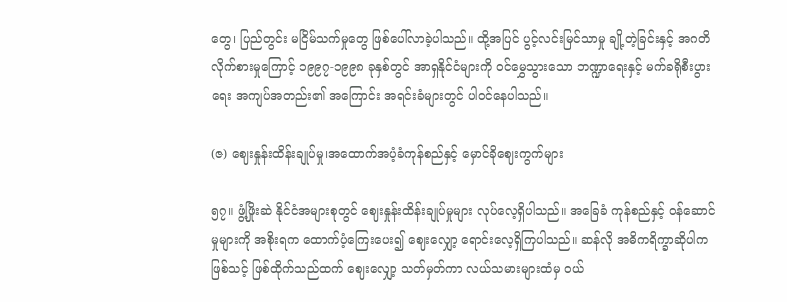တွေ၊ ပြည်တွင်း မငြိမ်သက်မှုတွေ ဖြစ်ပေါ်လာခဲ့ပါသည်။ ထို့အပြင် ပွင့်လင်းမြင်သာမှု ချို့တဲ့ခြင်းနှင့် အဂတိလိုက်စားမှုကြောင့် ၁၉၉၇-၁၉၉၈ ခုနှစ်တွင် အာရှနိုင်ငံများကို ဝင်မွှေသွားသော ဘဏ္ဍာရေးနှင့် မက်ခရိုစီးပွားရေး အကျပ်အတည်း၏ အကြောင်း အရင်းခံများတွင် ပါဝင်နေပါသည်။

(ဇ) ဈေးနှုန်းထိန်းချုပ်မှု၊အထောက်အပံ့ခံကုန်စည်နှင့် မှောင်ခိုဈေးကွက်များ

၅၇။ ဖွံ့ဖြိုးဆဲ နိုင်ငံအများစုတွင် ဈေးနှုန်းထိန်းချုပ်မှုများ လုပ်လေ့ရှိပါသည်။ အခြေခံ ကုန်စည်နှင့် ဝန်ဆောင်မှုများကို အစိုးရက ထောက်ပံ့ကြေးပေး၍ ဈေးလျှော့ ရောင်းလေ့ရှိကြပါသည်။ ဆန်လို အဓိကရိက္ခာဆိုပါက ဖြစ်သင့် ဖြစ်ထိုက်သည်ထက် ဈေးလျှော့ သတ်မှတ်ကာ လယ်သမားများထံမှ ဝယ်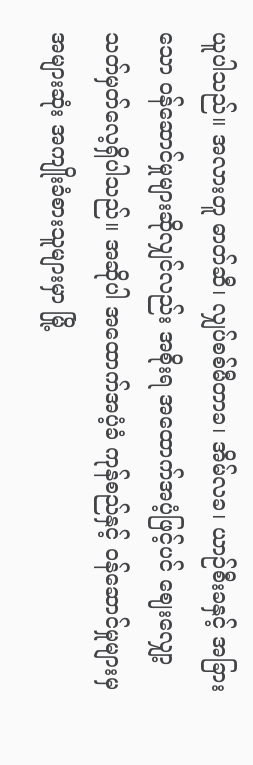ယူပါသည်။ အလားတူ ဓာတ်ဆီ၊ လျှပ်စစ်မီတာခ၊ အိမ်လခ၊ ယာဉ်စီးခနှင့် အခြားသော ဝန်ဆောင်မှုများဆိုလျှင်လည်း အစိုးရ အထောက်အပံ့ဖြင့်ပင် ဈေးလျှော့ သတ်မှတ်လေ့ရှိပါသည်။ အဆိုပါ အထောက်အပံ့ခံ ကုန်စည်နှင့် ဝန်ဆောင်မှုများမှ အများဆုံး အကျိုးခံစားသူများမှာ မြို့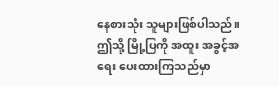နေစားသုံး သူများဖြစ်ပါသည်။ ဤသို့ မြို့ပြကို အထူး အခွင့်အရေး ပေးထားကြသည်မှာ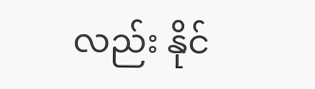လည်း နိုင်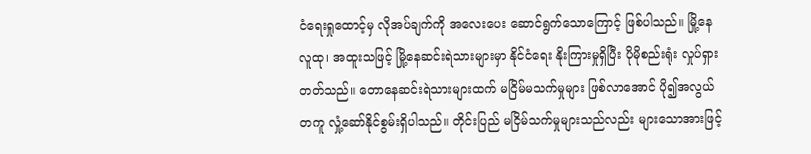ငံရေးရှုထောင့်မှ လိုအပ်ချက်ကို အလေးပေး ဆောင်ရွက်သောကြောင့် ဖြစ်ပါသည်။ မြို့နေလူထု၊ အထူးသဖြင့် မြို့နေဆင်းရဲသားများမှာ နိုင်ငံရေး နိုးကြားမှုရှိပြီး ပိုမိုစည်းရုံး လှုပ်ရှားတတ်သည်။ တောနေဆင်းရဲသားများထက် မငြိမ်မသက်မှုများ ဖြစ်လာအောင် ပို၍အလွယ်တကူ လှုံ့ဆော်နိုင်စွမ်းရှိပါသည်။ တိုင်းပြည် မငြိမ်သက်မှုများသည်လည်း များသောအားဖြင့်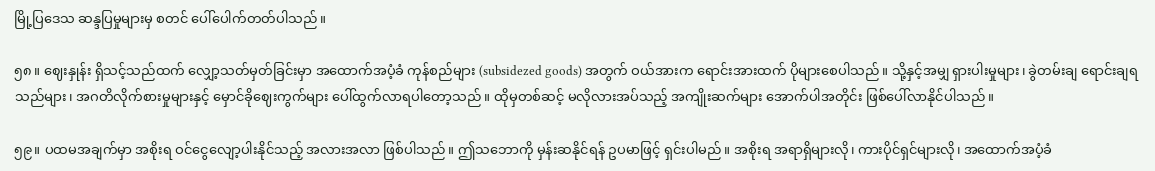မြို့ပြဒေသ ဆန္ဒပြမှုများမှ စတင် ပေါ်ပေါက်တတ်ပါသည်။

၅၈။ ဈေးနှုန်း ရှိသင့်သည်ထက် လျှော့သတ်မှတ်ခြင်းမှာ အထောက်အပံ့ခံ ကုန်စည်များ (subsidezed goods) အတွက် ဝယ်အားက ရောင်းအားထက် ပိုများစေပါသည်။ သို့နှင့်အမျှ ရှားပါးမှုများ၊ ခွဲတမ်းချ ရောင်းချရသည်များ၊ အဂတိလိုက်စားမှုများနှင့် မှောင်ခိုဈေးကွက်များ ပေါ်ထွက်လာရပါတော့သည်။ ထိုမှတစ်ဆင့် မလိုလားအပ်သည့် အကျိုးဆက်များ အောက်ပါအတိုင်း ဖြစ်ပေါ်လာနိုင်ပါသည်။

၅၉။ ပထမအချက်မှာ အစိုးရ ဝင်ငွေလျော့ပါးနိုင်သည့် အလားအလာ ဖြစ်ပါသည်။ ဤသဘောကို မှန်းဆနိုင်ရန် ဥပမာဖြင့် ရှင်းပါမည်။ အစိုးရ အရာရှိများလို၊ ကားပိုင်ရှင်များလို၊ အထောက်အပံ့ခံ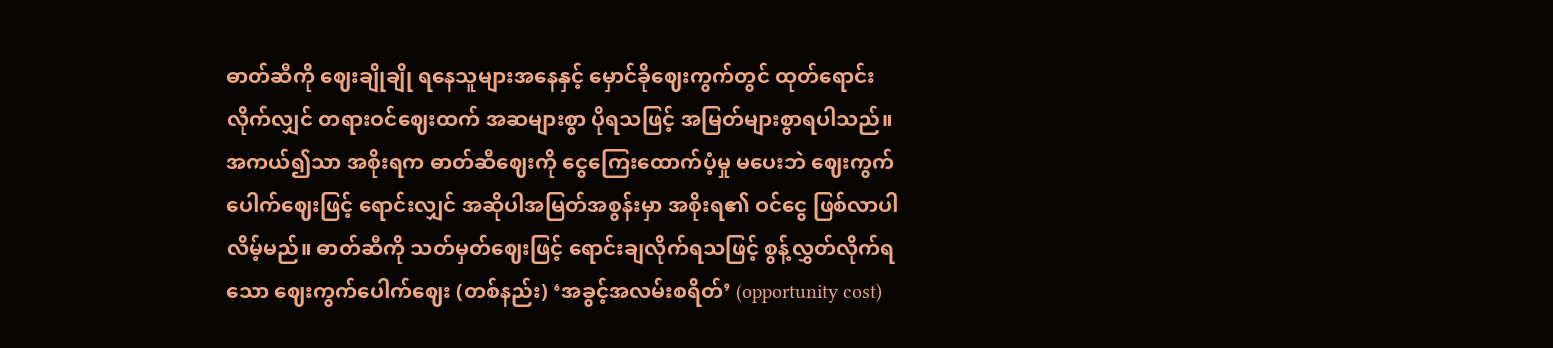ဓာတ်ဆီကို ဈေးချိုချို ရနေသူများအနေနှင့် မှောင်ခိုဈေးကွက်တွင် ထုတ်ရောင်းလိုက်လျှင် တရားဝင်ဈေးထက် အဆများစွာ ပိုရသဖြင့် အမြတ်များစွာရပါသည်။ အကယ်၍သာ အစိုးရက ဓာတ်ဆီဈေးကို ငွေကြေးထောက်ပံ့မှု မပေးဘဲ ဈေးကွက်ပေါက်ဈေးဖြင့် ရောင်းလျှင် အဆိုပါအမြတ်အစွန်းမှာ အစိုးရ၏ ဝင်ငွေ ဖြစ်လာပါလိမ့်မည်။ ဓာတ်ဆီကို သတ်မှတ်ဈေးဖြင့် ရောင်းချလိုက်ရသဖြင့် စွန့်လွှတ်လိုက်ရသော ဈေးကွက်ပေါက်ဈေး (တစ်နည်း) ‘အခွင့်အလမ်းစရိတ်’ (opportunity cost)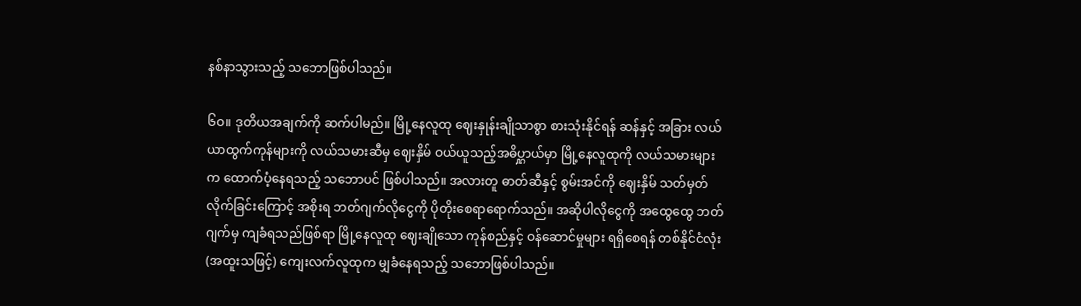နစ်နာသွားသည့် သဘောဖြစ်ပါသည်။

၆ဝ။ ဒုတိယအချက်ကို ဆက်ပါမည်။ မြို့နေလူထု ဈေးနှုန်းချိုသာစွာ စားသုံးနိုင်ရန် ဆန်နှင့် အခြား လယ်ယာထွက်ကုန်များကို လယ်သမားဆီမှ ဈေးနှိမ် ဝယ်ယူသည့်အဓိပ္ဋာယ်မှာ မြို့နေလူထုကို လယ်သမားများက ထောက်ပံ့နေရသည့် သဘောပင် ဖြစ်ပါသည်။ အလားတူ ဓာတ်ဆီနှင့် စွမ်းအင်ကို ဈေးနှိမ် သတ်မှတ်လိုက်ခြင်းကြောင့် အစိုးရ ဘတ်ဂျက်လိုငွေကို ပိုတိုးစေရာရောက်သည်။ အဆိုပါလိုငွေကို အထွေထွေ ဘတ်ဂျက်မှ ကျခံရသည်ဖြစ်ရာ မြို့နေလူထု ဈေးချိုသော ကုန်စည်နှင့် ဝန်ဆောင်မှုများ ရရှိစေရန် တစ်နိုင်ငံလုံး (အထူးသဖြင့်) ကျေးလက်လူထုက မျှခံနေရသည့် သဘောဖြစ်ပါသည်။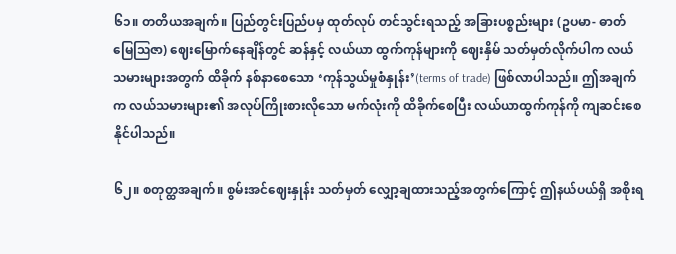၆၁။ တတိယအချက်။ ပြည်တွင်းပြည်ပမှ ထုတ်လုပ် တင်သွင်းရသည့် အခြားပစ္စည်းများ (ဥပမာ- ဓာတ်မြေဩဇာ) ဈေးမြောက်နေချိန်တွင် ဆန်နှင့် လယ်ယာ ထွက်ကုန်များကို ဈေးနှိမ် သတ်မှတ်လိုက်ပါက လယ်သမားများအတွက် ထိခိုက် နစ်နာစေသော ‘ကုန်သွယ်မှုစံနှုန်း’(terms of trade) ဖြစ်လာပါသည်။ ဤအချက်က လယ်သမားများ၏ အလုပ်ကြိုးစားလိုသော မက်လုံးကို ထိခိုက်စေပြီး လယ်ယာထွက်ကုန်ကို ကျဆင်းစေနိုင်ပါသည်။

၆၂။ စတုတ္ထအချက်။ စွမ်းအင်ဈေးနှုန်း သတ်မှတ် လျှော့ချထားသည့်အတွက်ကြောင့် ဤနယ်ပယ်ရှိ အစိုးရ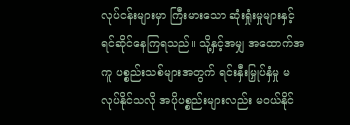လုပ်ငန်းများမှာ ကြီးမားသော ဆုံးရှုံးမှုများနှင့် ရင်ဆိုင်နေကြရသည်။ သို့နှင့်အမျှ အထောက်အကူ ပစ္စည်းသစ်များအတွက် ရင်းနှီးမြှုပ်နှံမှု မလုပ်နိုင်သလို အပိုပစ္စည်းများလည်း မဝယ်နိုင်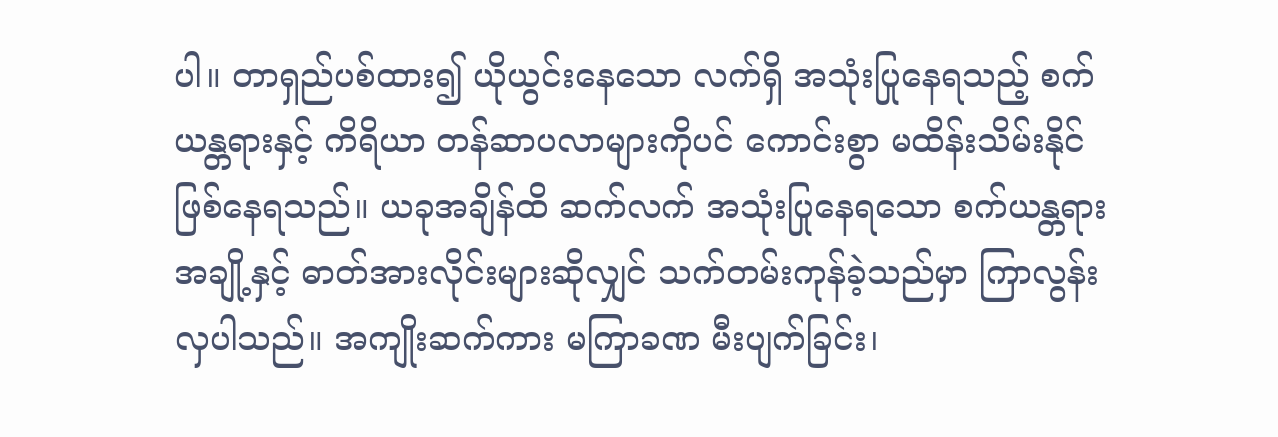ပါ။ တာရှည်ပစ်ထား၍ ယိုယွင်းနေသော လက်ရှိ အသုံးပြုနေရသည့် စက်ယန္တရားနှင့် ကိရိယာ တန်ဆာပလာများကိုပင် ကောင်းစွာ မထိန်းသိမ်းနိုင် ဖြစ်နေရသည်။ ယခုအချိန်ထိ ဆက်လက် အသုံးပြုနေရသော စက်ယန္တရားအချို့နှင့် ဓာတ်အားလိုင်းများဆိုလျှင် သက်တမ်းကုန်ခဲ့သည်မှာ ကြာလွန်းလှပါသည်။ အကျိုးဆက်ကား မကြာခဏ မီးပျက်ခြင်း၊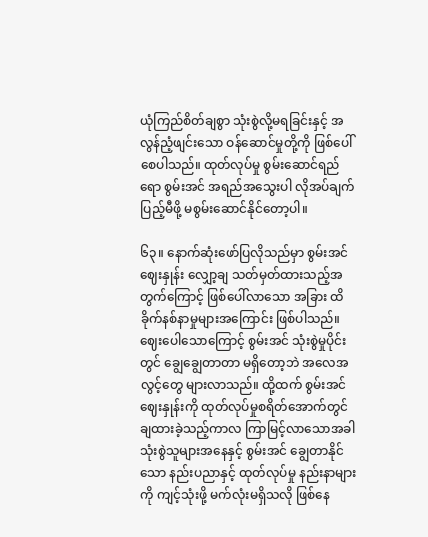ယုံကြည်စိတ်ချစွာ သုံးစွဲလို့မရခြင်းနှင့် အလွန်ညံ့ဖျင်းသော ဝန်ဆောင်မှုတို့ကို ဖြစ်ပေါ်စေပါသည်။ ထုတ်လုပ်မှု စွမ်းဆောင်ရည်ရော စွမ်းအင် အရည်အသွေးပါ လိုအပ်ချက် ပြည့်မီဖို့ မစွမ်းဆောင်နိုင်တော့ပါ။

၆၃။ နောက်ဆုံးဖော်ပြလိုသည်မှာ စွမ်းအင်ဈေးနှုန်း လျှော့ချ သတ်မှတ်ထားသည့်အတွက်ကြောင့် ဖြစ်ပေါ်လာသော အခြား ထိခိုက်နစ်နာမှုများအကြောင်း ဖြစ်ပါသည်။ ဈေးပေါသောကြောင့် စွမ်းအင် သုံးစွဲမှုပိုင်းတွင် ချွေချွေတာတာ မရှိတော့ဘဲ အလေအလွင့်တွေ များလာသည်။ ထို့ထက် စွမ်းအင် ဈေးနှုန်းကို ထုတ်လုပ်မှုစရိတ်အောက်တွင် ချထားခဲ့သည့်ကာလ ကြာမြင့်လာသောအခါ သုံးစွဲသူများအနေနှင့် စွမ်းအင် ချွေတာနိုင်သော နည်းပညာနှင့် ထုတ်လုပ်မှု နည်းနာများကို ကျင့်သုံးဖို့ မက်လုံးမရှိသလို ဖြစ်နေ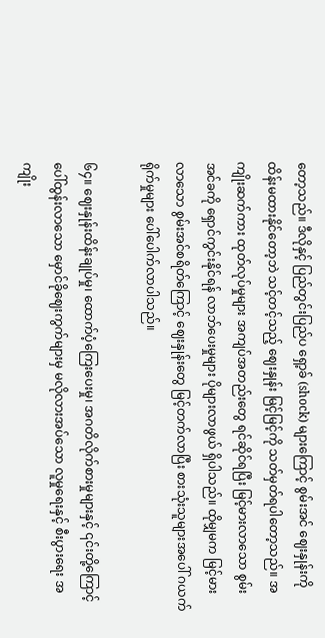တော့သည်။ ဒီလိုနှင့် ပြည်တွင်းပြည်ပ ရှော့ခ် (shock) များကြောင့် စွမ်းအင် ဈေးနှုန်းကို ထိန်းမထားနိုင်တော့ဘဲ သင့်တင့်သည့် ဈေးနှုန်း မြင့်မြင့်ကို သတ်မှတ်ရပါတော့သည်။ အကျိုးဆက်ကား ထုတ်လုပ်မှုများ အကျပ်အတည်းတွေ ရင်ဆိုင်ရပြီး မြင့်မားလာသော စွမ်းအင်ခကို ရှောင်ကွင်းနိုင်ရန် လာဘ်ပေးမှုများ ပိုများလာဖွယ် ရှိပါသည်။ ထိုမျှမက မြင့်မားလာသော စွမ်းအင်စရိတ်ကြောင့် ဈေးနှုန်းတွေ မြင့်တက်လာပြီး စားသုံးသူများအပေါ် ဂယက်ရိုက်မှုများ ပေါ်ပေါက်လာပါသည်။

၆၄။ ဈေးနှုန်းထိန်းချုပ်မှု၊ ထောက်ပံ့ကြေးပေးမှု၊ အဂတိလိုက်စားမှုများနှင့် ၎င်းတို့ကြောင့် ပေါ်ထွန်းလာသော မှောင်ခိုဈေးကွက်များမှ မလိုလားအပ်သော လူမှုရေးနှင့် စီးပွားရေး အကျိုး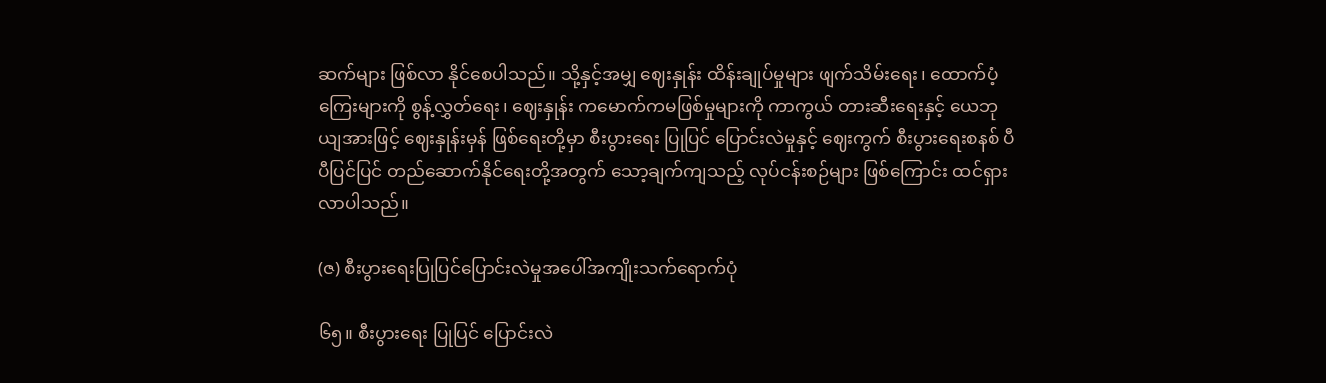ဆက်များ ဖြစ်လာ နိုင်စေပါသည်။ သို့နှင့်အမျှ ဈေးနှုန်း ထိန်းချုပ်မှုများ ဖျက်သိမ်းရေး၊ ထောက်ပံ့ကြေးများကို စွန့်လွှတ်ရေး၊ ဈေးနှုန်း ကမောက်ကမဖြစ်မှုများကို ကာကွယ် တားဆီးရေးနှင့် ယေဘုယျအားဖြင့် ဈေးနှုန်းမှန် ဖြစ်ရေးတို့မှာ စီးပွားရေး ပြုပြင် ပြောင်းလဲမှုနှင့် ဈေးကွက် စီးပွားရေးစနစ် ပီပီပြင်ပြင် တည်ဆောက်နိုင်ရေးတို့အတွက် သော့ချက်ကျသည့် လုပ်ငန်းစဉ်များ ဖြစ်ကြောင်း ထင်ရှားလာပါသည်။

(ဇ) စီးပွားရေးပြုပြင်ပြောင်းလဲမှုအပေါ်အကျိုးသက်ရောက်ပုံ

၆၅။ စီးပွားရေး ပြုပြင် ပြောင်းလဲ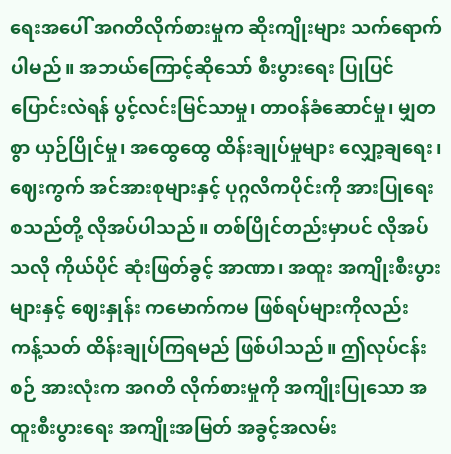ရေးအပေါ် အဂတိလိုက်စားမှုက ဆိုးကျိုးများ သက်ရောက်ပါမည်။ အဘယ်ကြောင့်ဆိုသော် စီးပွားရေး ပြုပြင်ပြောင်းလဲရန် ပွင့်လင်းမြင်သာမှု၊ တာဝန်ခံဆောင်မှု၊ မျှတစွာ ယှဉ်ပြိုင်မှု၊ အထွေထွေ ထိန်းချုပ်မှုများ လျှော့ချရေး၊ ဈေးကွက် အင်အားစုများနှင့် ပုဂ္ဂလိကပိုင်းကို အားပြုရေး စသည်တို့ လိုအပ်ပါသည်။ တစ်ပြိုင်တည်းမှာပင် လိုအပ်သလို ကိုယ်ပိုင် ဆုံးဖြတ်ခွင့် အာဏာ၊ အထူး အကျိုးစီးပွားများနှင့် ဈေးနှုန်း ကမောက်ကမ ဖြစ်ရပ်များကိုလည်း ကန့်သတ် ထိန်းချုပ်ကြရမည် ဖြစ်ပါသည်။ ဤလုပ်ငန်းစဉ် အားလုံးက အဂတိ လိုက်စားမှုကို အကျိုးပြုသော အထူးစီးပွားရေး အကျိုးအမြတ် အခွင့်အလမ်း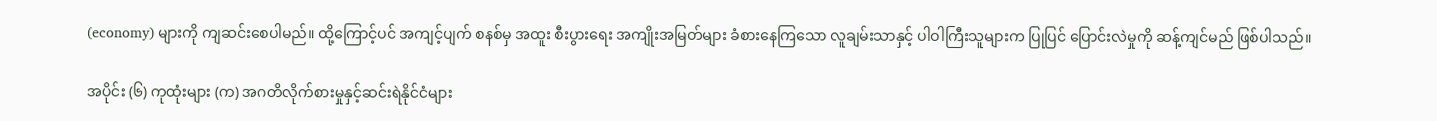(economy) များကို ကျဆင်းစေပါမည်။ ထို့ကြောင့်ပင် အကျင့်ပျက် စနစ်မှ အထူး စီးပွားရေး အကျိုးအမြတ်များ ခံစားနေကြသော လူချမ်းသာနှင့် ပါဝါကြီးသူများက ပြုပြင် ပြောင်းလဲမှုကို ဆန့်ကျင်မည် ဖြစ်ပါသည်။

အပိုင်း (၆) ကုထုံးများ (က) အဂတိလိုက်စားမှုနှင့်ဆင်းရဲနိုင်ငံများ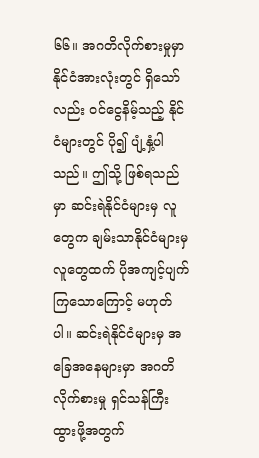၆၆။ အဂတိလိုက်စားမှုမှာ နိုင်ငံအားလုံးတွင် ရှိသော်လည်း ဝင်ငွေနိမ့်သည့် နိုင်ငံများတွင် ပို၍ ပျံ့နှံ့ပါသည်။ ဤသို့ ဖြစ်ရသည်မှာ ဆင်းရဲနိုင်ငံများမှ လူတွေက ချမ်းသာနိုင်ငံများမှ လူတွေထက် ပိုအကျင့်ပျက်ကြသောကြောင့် မဟုတ်ပါ။ ဆင်းရဲနိုင်ငံများမှ အခြေအနေများမှာ အဂတိလိုက်စားမှု ရှင်သန်ကြီးထွားဖို့အတွက်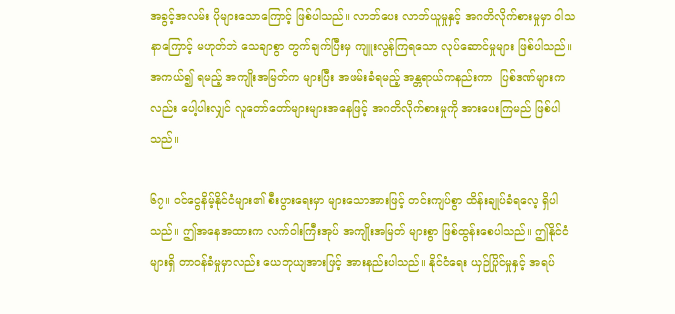အခွင့်အလမ်း ပိုများသောကြောင့် ဖြစ်ပါသည်။ လာဘ်ပေး လာဘ်ယူမှုနှင့် အဂတိလိုက်စားမှုမှာ ဝါသနာကြောင့် မဟုတ်ဘဲ သေချာစွာ တွက်ချက်ပြီးမှ ကျူးလွန်ကြရသော လုပ်ဆောင်မှုများ ဖြစ်ပါသည်။ အကယ်၍ ရမည့် အကျိုးအမြတ်က များပြီး အဖမ်းခံရမည့် အန္တရာယ်ကနည်းကာ  ပြစ်ဒဏ်များကလည်း ပေါ့ပါးလျှင် လူတော်တော်များများအနေဖြင့် အဂတိလိုက်စားမှုကို အားပေးကြမည် ဖြစ်ပါသည်။

၆၇။ ဝင်ငွေနိမ့်နိုင်ငံများ၏ စီးပွားရေးမှာ များသောအားဖြင့် တင်းကျပ်စွာ ထိန်းချုပ်ခံရလေ့ ရှိပါသည်။ ဤအနေအထားက လက်ဝါးကြီးအုပ် အကျိုးအမြတ် များစွာ ဖြစ်ထွန်းစေပါသည်။ ဤနိုင်ငံများရှိ တာဝန်ခံမှုမှာလည်း ယေဘုယျအားဖြင့် အားနည်းပါသည်။ နိုင်ငံရေး ယှဉ်ပြိုင်မှုနှင့် အရပ်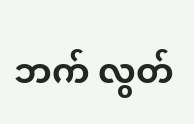ဘက် လွတ်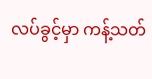လပ်ခွင့်မှာ ကန့်သတ်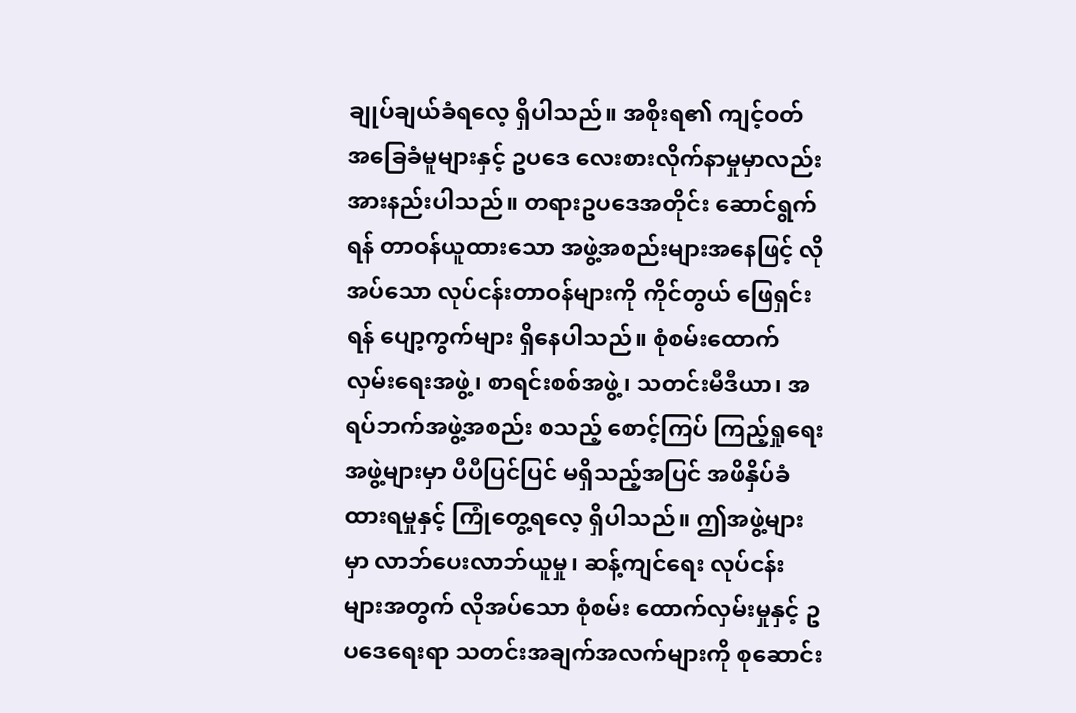ချုပ်ချယ်ခံရလေ့ ရှိပါသည်။ အစိုးရ၏ ကျင့်ဝတ် အခြေခံမူများနှင့် ဥပဒေ လေးစားလိုက်နာမှုမှာလည်း အားနည်းပါသည်။ တရားဥပဒေအတိုင်း ဆောင်ရွက်ရန် တာဝန်ယူထားသော အဖွဲ့အစည်းများအနေဖြင့် လိုအပ်သော လုပ်ငန်းတာဝန်များကို ကိုင်တွယ် ဖြေရှင်းရန် ပျော့ကွက်များ ရှိနေပါသည်။ စုံစမ်းထောက်လှမ်းရေးအဖွဲ့၊ စာရင်းစစ်အဖွဲ့၊ သတင်းမီဒီယာ၊ အရပ်ဘက်အဖွဲ့အစည်း စသည့် စောင့်ကြပ် ကြည့်ရှုရေးအဖွဲ့များမှာ ပီပီပြင်ပြင် မရှိသည့်အပြင် အဖိနှိပ်ခံထားရမှုနှင့် ကြုံတွေ့ရလေ့ ရှိပါသည်။ ဤအဖွဲ့များမှာ လာဘ်ပေးလာဘ်ယူမှု၊ ဆန့်ကျင်ရေး လုပ်ငန်းများအတွက် လိုအပ်သော စုံစမ်း ထောက်လှမ်းမှုနှင့် ဥပဒေရေးရာ သတင်းအချက်အလက်များကို စုဆောင်း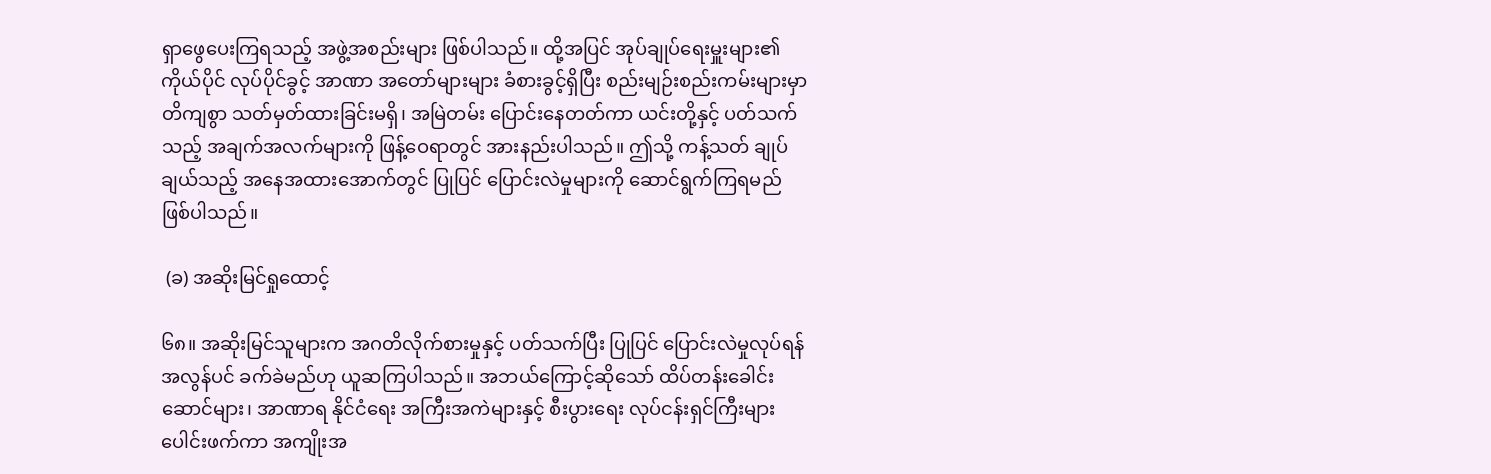ရှာဖွေပေးကြရသည့် အဖွဲ့အစည်းများ ဖြစ်ပါသည်။ ထို့အပြင် အုပ်ချုပ်ရေးမှူးများ၏ ကိုယ်ပိုင် လုပ်ပိုင်ခွင့် အာဏာ အတော်များများ ခံစားခွင့်ရှိပြီး စည်းမျဉ်းစည်းကမ်းများမှာ တိကျစွာ သတ်မှတ်ထားခြင်းမရှိ၊ အမြဲတမ်း ပြောင်းနေတတ်ကာ ယင်းတို့နှင့် ပတ်သက်သည့် အချက်အလက်များကို ဖြန့်ဝေရာတွင် အားနည်းပါသည်။ ဤသို့ ကန့်သတ် ချုပ်ချယ်သည့် အနေအထားအောက်တွင် ပြုပြင် ပြောင်းလဲမှုများကို ဆောင်ရွက်ကြရမည် ဖြစ်ပါသည်။

 (ခ) အဆိုးမြင်ရှုထောင့်

၆၈။ အဆိုးမြင်သူများက အဂတိလိုက်စားမှုနှင့် ပတ်သက်ပြီး ပြုပြင် ပြောင်းလဲမှုလုပ်ရန် အလွန်ပင် ခက်ခဲမည်ဟု ယူဆကြပါသည်။ အဘယ်ကြောင့်ဆိုသော် ထိပ်တန်းခေါင်းဆောင်များ၊ အာဏာရ နိုင်ငံရေး အကြီးအကဲများနှင့် စီးပွားရေး လုပ်ငန်းရှင်ကြီးများ ပေါင်းဖက်ကာ အကျိုးအ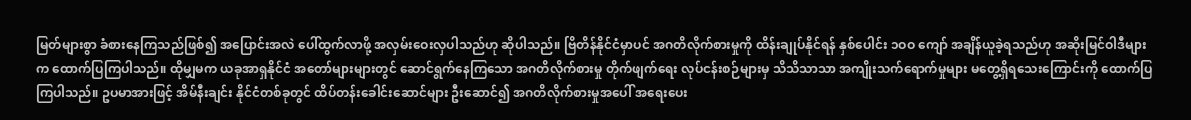မြတ်များစွာ ခံစားနေကြသည်ဖြစ်၍ အပြောင်းအလဲ ပေါ်ထွက်လာဖို့ အလှမ်းဝေးလှပါသည်ဟု ဆိုပါသည်။ ဗြိတိန်နိုင်ငံမှာပင် အဂတိလိုက်စားမှုကို ထိန်းချုပ်နိုင်ရန် နှစ်ပေါင်း ၁ဝဝ ကျော် အချိန်ယူခဲ့ရသည်ဟု အဆိုးမြင်ဝါဒီများက ထောက်ပြကြပါသည်။ ထိုမျှမက ယခုအာရှနိုင်ငံ အတော်များများတွင် ဆောင်ရွက်နေကြသော အဂတိလိုက်စားမှု တိုက်ဖျက်ရေး လုပ်ငန်းစဉ်များမှ သိသိသာသာ အကျိုးသက်ရောက်မှုများ မတွေ့ရှိရသေးကြောင်းကို ထောက်ပြကြပါသည်။ ဥပမာအားဖြင့် အိမ်နီးချင်း နိုင်ငံတစ်ခုတွင် ထိပ်တန်းခေါင်းဆောင်များ ဦးဆောင်၍ အဂတိလိုက်စားမှုအပေါ် အရေးပေး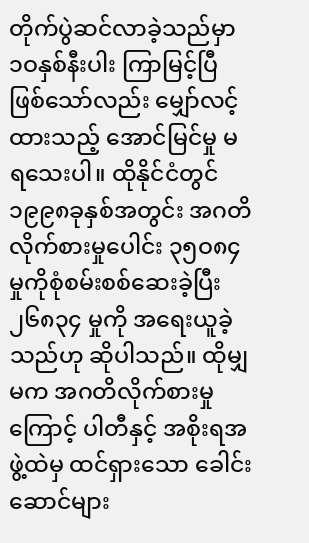တိုက်ပွဲဆင်လာခဲ့သည်မှာ ၁ဝနှစ်နီးပါး ကြာမြင့်ပြီ ဖြစ်သော်လည်း မျှော်လင့်ထားသည့် အောင်မြင်မှု မရသေးပါ။ ထိုနိုင်ငံတွင် ၁၉၉၈ခုနှစ်အတွင်း အဂတိလိုက်စားမှုပေါင်း ၃၅ဝ၈၄ မှုကိုစုံစမ်းစစ်ဆေးခဲ့ပြီး ၂၆၈၃၄ မှုကို အရေးယူခဲ့သည်ဟု ဆိုပါသည်။ ထိုမျှမက အဂတိလိုက်စားမှုကြောင့် ပါတီနှင့် အစိုးရအဖွဲ့ထဲမှ ထင်ရှားသော ခေါင်းဆောင်များ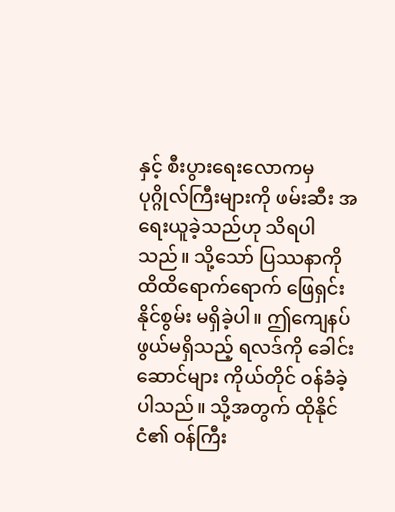နှင့် စီးပွားရေးလောကမှ ပုဂ္ဂိုလ်ကြီးများကို ဖမ်းဆီး အရေးယူခဲ့သည်ဟု သိရပါသည်။ သို့သော် ပြဿနာကို ထိထိရောက်ရောက် ဖြေရှင်းနိုင်စွမ်း မရှိခဲ့ပါ။ ဤကျေနပ်ဖွယ်မရှိသည့် ရလဒ်ကို ခေါင်းဆောင်များ ကိုယ်တိုင် ဝန်ခံခဲ့ပါသည်။ သို့အတွက် ထိုနိုင်ငံ၏ ဝန်ကြီး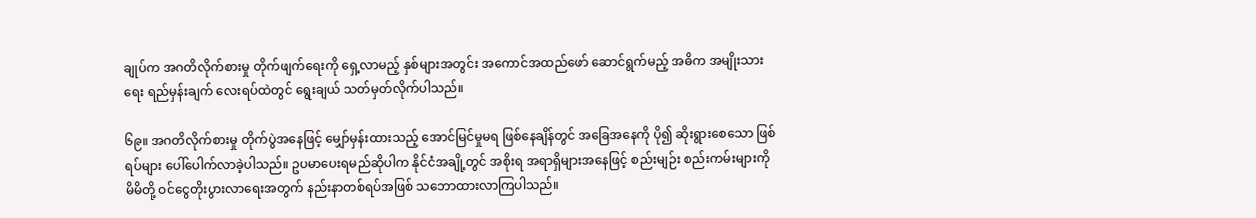ချုပ်က အဂတိလိုက်စားမှု တိုက်ဖျက်ရေးကို ရှေ့လာမည့် နှစ်များအတွင်း အကောင်အထည်ဖော် ဆောင်ရွက်မည့် အဓိက အမျိုးသားရေး ရည်မှန်းချက် လေးရပ်ထဲတွင် ရွေးချယ် သတ်မှတ်လိုက်ပါသည်။

၆၉။ အဂတိလိုက်စားမှု တိုက်ပွဲအနေဖြင့် မျှော်မှန်းထားသည့် အောင်မြင်မှုမရ ဖြစ်နေချိန်တွင် အခြေအနေကို ပို၍ ဆိုးရွားစေသော ဖြစ်ရပ်များ ပေါ်ပေါက်လာခဲ့ပါသည်။ ဥပမာပေးရမည်ဆိုပါက နိုင်ငံအချို့တွင် အစိုးရ အရာရှိများအနေဖြင့် စည်းမျဉ်း စည်းကမ်းများကို မိမိတို့ ဝင်ငွေတိုးပွားလာရေးအတွက် နည်းနာတစ်ရပ်အဖြစ် သဘောထားလာကြပါသည်။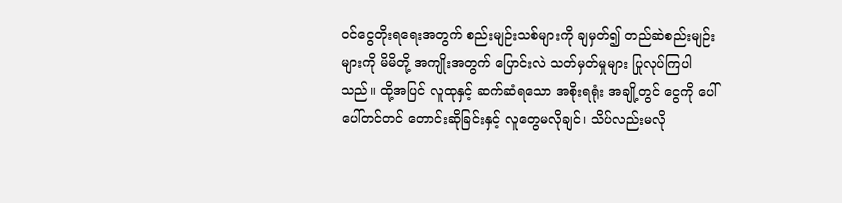ဝင်ငွေတိုးရရေးအတွက် စည်းမျဉ်းသစ်များကို ချမှတ်၍ တည်ဆဲစည်းမျဉ်းများကို မိမိတို့ အကျိုးအတွက် ပြောင်းလဲ သတ်မှတ်မှုများ ပြုလုပ်ကြပါသည်။ ထို့အပြင် လူထုနှင့် ဆက်ဆံရသော အစိုးရရုံး အချို့တွင် ငွေကို ပေါ်ပေါ်တင်တင် တောင်းဆိုခြင်းနှင့် လူတွေမလိုချင်၊ သိပ်လည်းမလို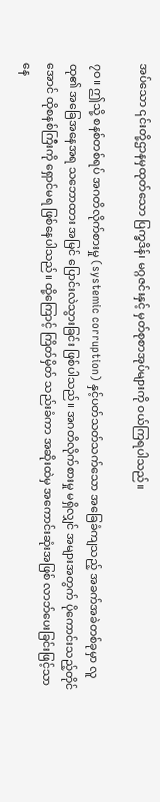အပ်သော ၎င်းတို့ဌာနမှထုတ်သော ပြက္ခဒိန်၊ မဂ္ဂဇင်းနှင့် မှတ်စုစာအုပ်များကို ဝယ်ကြရပါသည်။

၇ဝ။ ဤသို့ စနစ်တစ်ရပ် အဂတိလိုက်စားမှု (systemic corruption) နှင့်ပတ်သတ်သက်သော အခြေခံကျသည့် အခက်အခဲတစ်ခုမှာ လူထု၏ အခြေအနေအရ သဘောထား အမြင် ပြောင်းလဲသွားခြင်း ဖြစ်ပါသည်။ အဂတိလိုက်စားမှု မရှိလျှင် အများအတွက် ပိုကောင်းသည့်တိုင်အောင် ထိုစနစ်ကြီးကို ရှောင်မရ ဖြစ်နေပါသည်။ ထို့ကြောင့် ကြိတ်မှိတ် သည်းခံကာ အဆိုးထဲမှ အကောင်းဆုံးအဖြစ် လာဘ်ပေးခြင်းဖြင့်သာ နေ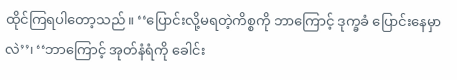ထိုင်ကြရပါတော့သည်။ ‘‘ပြောင်းလို့မရတဲ့ကိစ္စကို ဘာကြောင့် ဒုက္ခခံ ပြောင်းနေမှာလဲ’’၊ ‘‘ဘာကြောင့် အုတ်နံရံကို ခေါင်း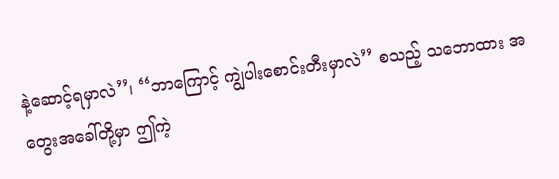နဲ့ဆောင့်ရမှာလဲ’’၊ ‘‘ဘာကြောင့် ကျွဲပါးစောင်းတီးမှာလဲ’’ စသည့် သဘောထား အတွေးအခေါ်တို့မှာ ဤကဲ့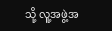သို့ လူ့အဖွဲ့အ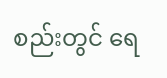စည်းတွင် ရေ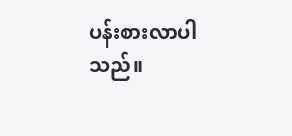ပန်းစားလာပါသည်။